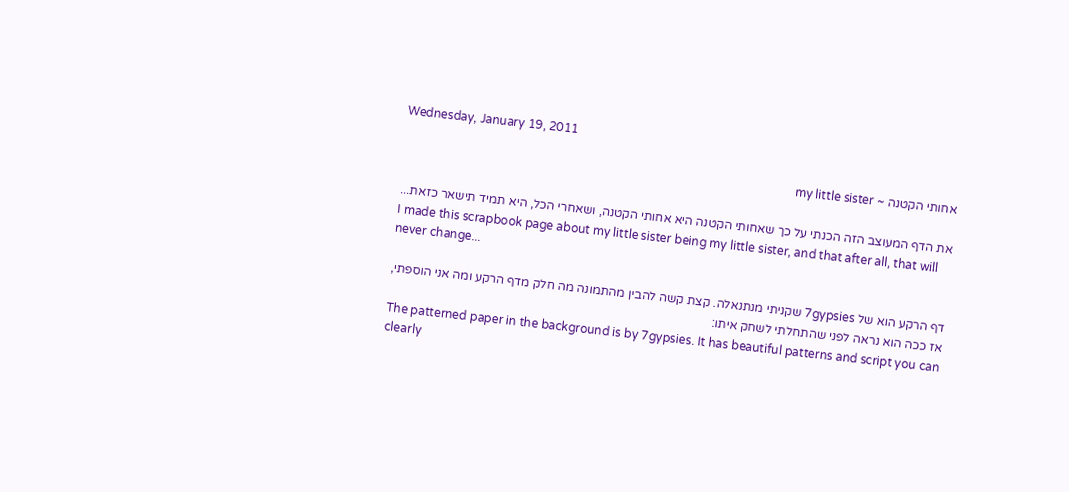Wednesday, January 19, 2011

אחותי הקטנה ~ my little sister

את הדף המעוצב הזה הכנתי על כך שאחותי הקטנה היא אחותי הקטנה, ושאחרי הכל, היא תמיד תישאר כזאת...
I made this scrapbook page about my little sister being my little sister, and that after all, that will never change...

דף הרקע הוא של 7gypsies שקניתי מנתנאלה. קצת קשה להבין מהתמונה מה חלק מדף הרקע ומה אני הוספתי, אז ככה הוא נראה לפני שהתחלתי לשחק איתו:
The patterned paper in the background is by 7gypsies. It has beautiful patterns and script you can clearly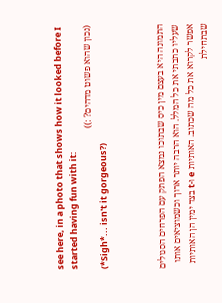see here, in a photo that shows how it looked before I started having fun with it:
(נכון שהוא פשוט מדהים? :))
(*Sigh*... isn't it gorgeous?)



התמונה היא בעצם מין כיס שבתוכו נמצא הפתק עם הפרחים הסגולים שעליו כתבתי את כל המלל. הוא הרבה יותר ארוך וכשמוציאים אותו אפשר לקרוא את כל מה שכתוב. האותיות e ו-t בצד ימין הן האותיות שבתחילת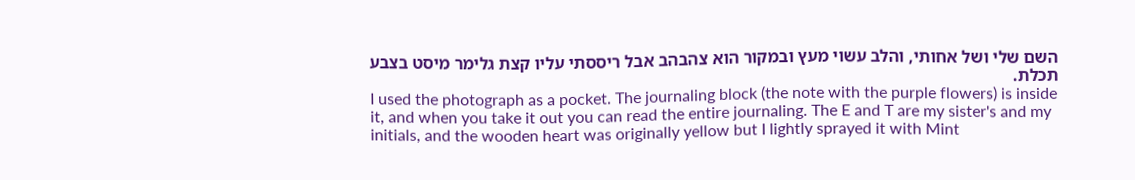השם שלי ושל אחותי, והלב עשוי מעץ ובמקור הוא צהבהב אבל ריססתי עליו קצת גלימר מיסט בצבע תכלת.
I used the photograph as a pocket. The journaling block (the note with the purple flowers) is inside it, and when you take it out you can read the entire journaling. The E and T are my sister's and my initials, and the wooden heart was originally yellow but I lightly sprayed it with Mint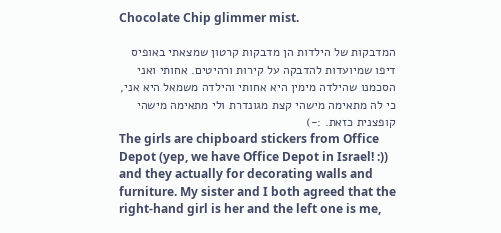Chocolate Chip glimmer mist.

המדבקות של הילדות הן מדבקות קרטון שמצאתי באופיס דיפו שמיועדות להדבקה על קירות ורהיטים. אחותי ואני הסכמנו שהילדה מימין היא אחותי והילדה משמאל היא אני, כי לה מתאימה מישהי קצת מגונדרת ולי מתאימה מישהי קופצנית כזאת. :-)
The girls are chipboard stickers from Office Depot (yep, we have Office Depot in Israel! :)) and they actually for decorating walls and furniture. My sister and I both agreed that the right-hand girl is her and the left one is me,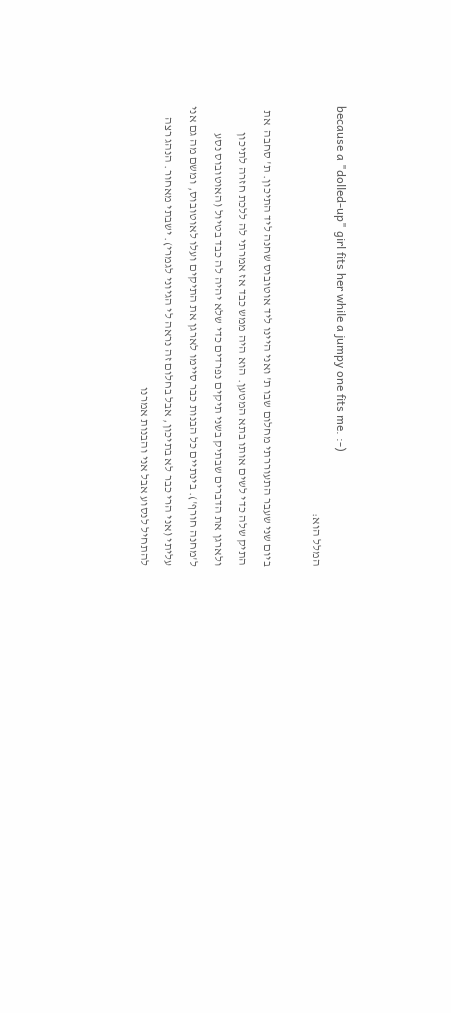because a "dolled-up" girl fits her while a jumpy one fits me. :-)
המלל הוא:

ביום שני שעבר התעוררתי מחלום שבו ת' ואני היינו ליד אוטובוס שחנה ליד התיכון. ת' סחבה  את התיק שלה כדי לשים אותו בתא המטען. הוא היה ממש כבד אז אמרתי לה ללכת חזרה לתיכון ולארגן את הדברים שבתיק בשני תיקים נפרדים כדי שלא יהיה לה כבד בטיול (האוטובוס נסע ל'מחנה חורף'). בינתיים כל הבנות כבר סיימו לארגן את התיקים ועלו לאוטובוס, ומשם מה גם אני עליתי (אני הרי כבר לא בתיכון, אבל בחלום זה נראה לי הגיוני לגמרי). ישבתי מאחור. הנהג רצה להתחיל לנסוע אבל אני והבנות אמרנו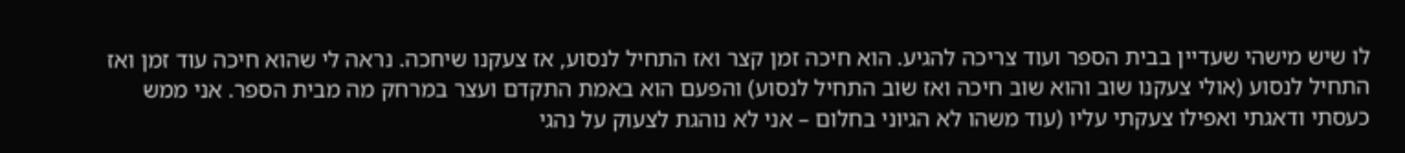לו שיש מישהי שעדיין בבית הספר ועוד צריכה להגיע. הוא חיכה זמן קצר ואז התחיל לנסוע, אז צעקנו שיחכה. נראה לי שהוא חיכה עוד זמן ואז התחיל לנסוע (אולי צעקנו שוב והוא שוב חיכה ואז שוב התחיל לנסוע) והפעם הוא באמת התקדם ועצר במרחק מה מבית הספר. אני ממש כעסתי ודאגתי ואפילו צעקתי עליו (עוד משהו לא הגיוני בחלום – אני לא נוהגת לצעוק על נהגי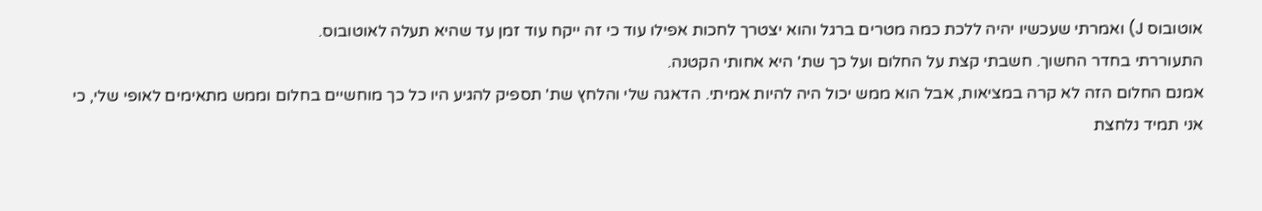אוטובוס J) ואמרתי שעכשיו יהיה ללכת כמה מטרים ברגל והוא יצטרך לחכות אפילו עוד כי זה ייקח עוד זמן עד שהיא תעלה לאוטובוס.
התעוררתי בחדר החשוך. חשבתי קצת על החלום ועל כך שת' היא אחותי הקטנה.
אמנם החלום הזה לא קרה במציאות, אבל הוא ממש יכול היה להיות אמיתי. הדאגה שלי והלחץ שת' תספיק להגיע היו כל כך מוחשיים בחלום וממש מתאימים לאופי שלי, כי אני תמיד נלחצת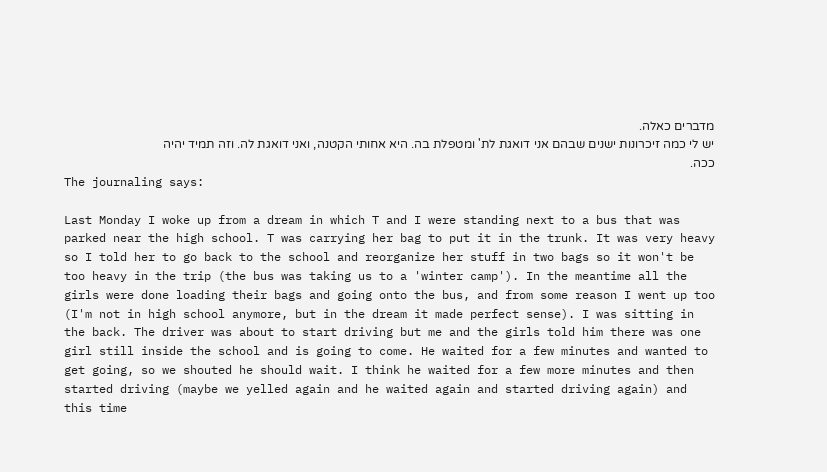מדברים כאלה.
יש לי כמה זיכרונות ישנים שבהם אני דואגת לת' ומטפלת בה. היא אחותי הקטנה, ואני דואגת לה. וזה תמיד יהיה ככה.
The journaling says:

Last Monday I woke up from a dream in which T and I were standing next to a bus that was parked near the high school. T was carrying her bag to put it in the trunk. It was very heavy so I told her to go back to the school and reorganize her stuff in two bags so it won't be too heavy in the trip (the bus was taking us to a 'winter camp'). In the meantime all the girls were done loading their bags and going onto the bus, and from some reason I went up too (I'm not in high school anymore, but in the dream it made perfect sense). I was sitting in the back. The driver was about to start driving but me and the girls told him there was one girl still inside the school and is going to come. He waited for a few minutes and wanted to get going, so we shouted he should wait. I think he waited for a few more minutes and then started driving (maybe we yelled again and he waited again and started driving again) and this time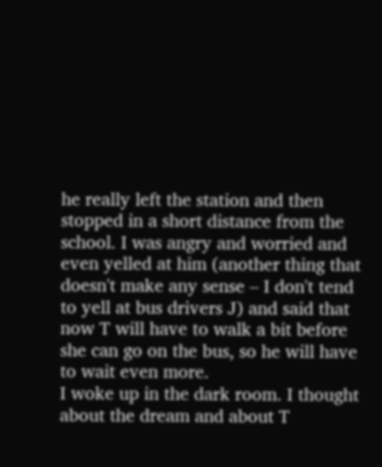he really left the station and then stopped in a short distance from the school. I was angry and worried and even yelled at him (another thing that doesn't make any sense – I don't tend to yell at bus drivers J) and said that now T will have to walk a bit before she can go on the bus, so he will have to wait even more.
I woke up in the dark room. I thought about the dream and about T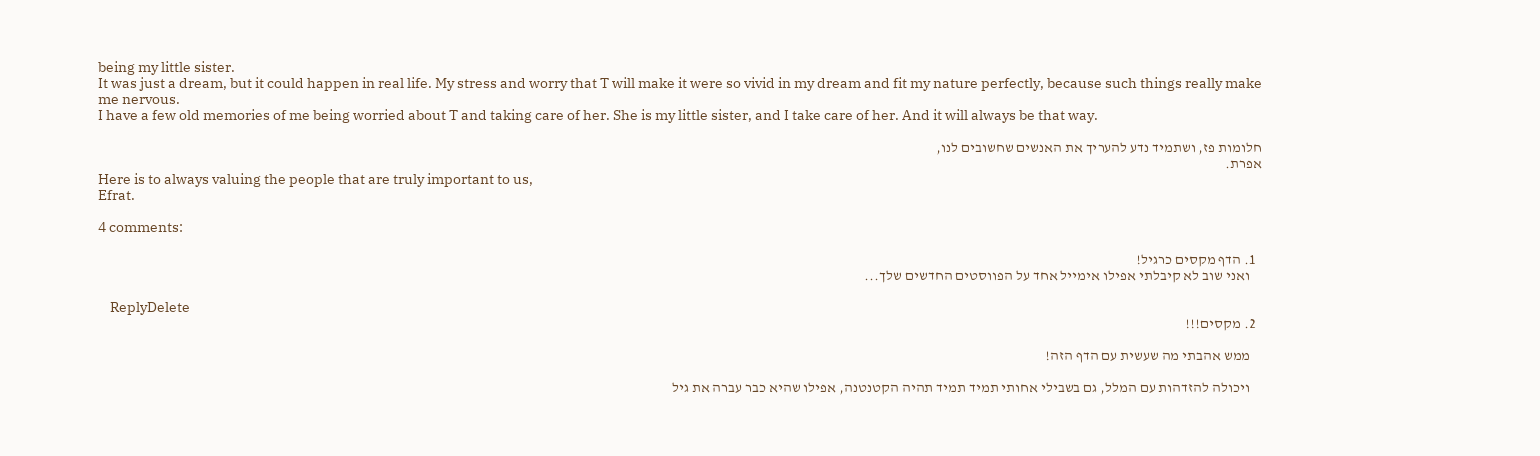being my little sister.
It was just a dream, but it could happen in real life. My stress and worry that T will make it were so vivid in my dream and fit my nature perfectly, because such things really make me nervous.
I have a few old memories of me being worried about T and taking care of her. She is my little sister, and I take care of her. And it will always be that way.

חלומות פז, ושתמיד נדע להעריך את האנשים שחשובים לנו,
אפרת.
Here is to always valuing the people that are truly important to us,
Efrat.

4 comments:

  1. הדף מקסים כרגיל!
    ואני שוב לא קיבלתי אפילו אימייל אחד על הפווסטים החדשים שלך...

    ReplyDelete
  2. מקסים!!!

    ממש אהבתי מה שעשית עם הדף הזה!

    ויכולה להזדהות עם המלל, גם בשבילי אחותי תמיד תמיד תהיה הקטנטנה, אפילו שהיא כבר עברה את גיל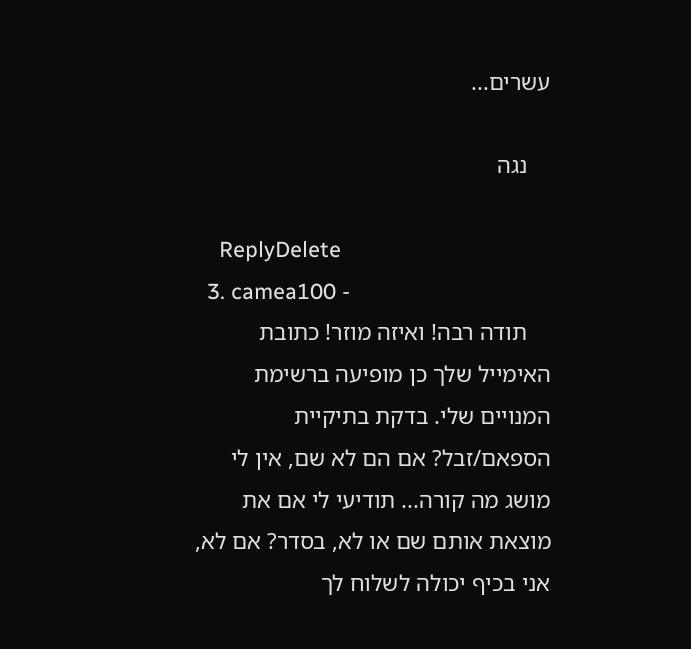עשרים...

    נגה

    ReplyDelete
  3. camea100 -
    תודה רבה! ואיזה מוזר! כתובת האימייל שלך כן מופיעה ברשימת המנויים שלי. בדקת בתיקיית הספאם/זבל? אם הם לא שם, אין לי מושג מה קורה... תודיעי לי אם את מוצאת אותם שם או לא, בסדר? אם לא, אני בכיף יכולה לשלוח לך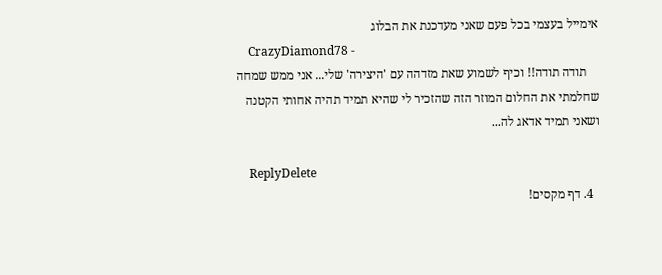אימייל בעצמי בכל פעם שאני מעדכנת את הבלוג
    CrazyDiamond78 -
    תודה תודה!! וכיף לשמוע שאת מזדהה עם 'היצירה' שלי... אני ממש שמחה שחלמתי את החלום המוזר הזה שהזכיר לי שהיא תמיד תהיה אחותי הקטנה ושאני תמיד אדאג לה...

    ReplyDelete
  4. דף מקסים!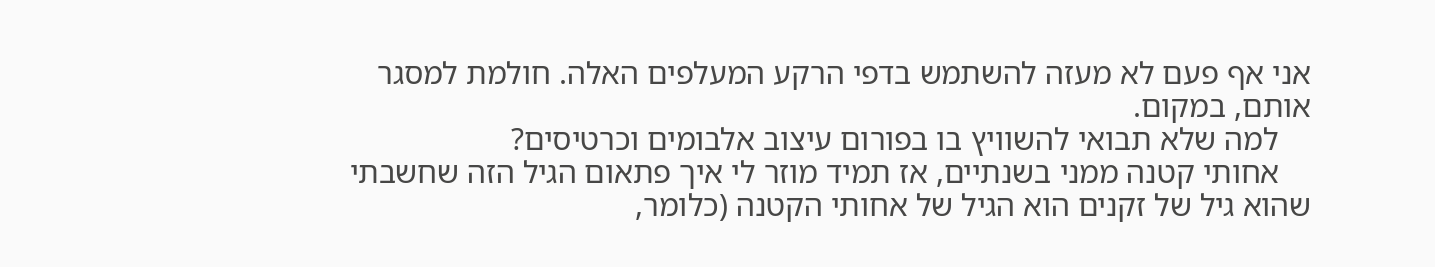אני אף פעם לא מעזה להשתמש בדפי הרקע המעלפים האלה. חולמת למסגר אותם, במקום.
    למה שלא תבואי להשוויץ בו בפורום עיצוב אלבומים וכרטיסים?
    אחותי קטנה ממני בשנתיים, אז תמיד מוזר לי איך פתאום הגיל הזה שחשבתי שהוא גיל של זקנים הוא הגיל של אחותי הקטנה (כלומר,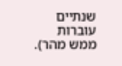שנתיים עוברות ממש מהר).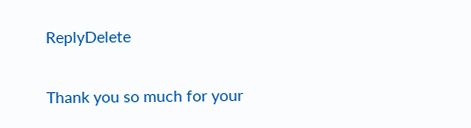ReplyDelete

Thank you so much for your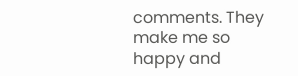comments. They make me so happy and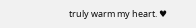truly warm my heart. ♥